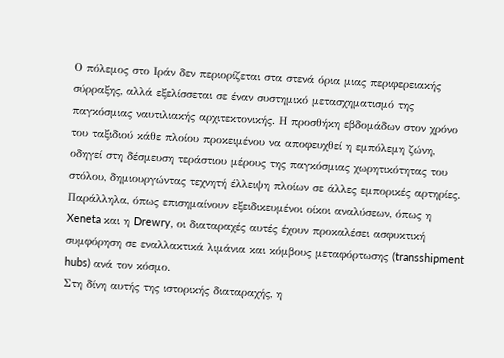Ο πόλεμος στο Ιράν δεν περιορίζεται στα στενά όρια μιας περιφερειακής σύρραξης, αλλά εξελίσσεται σε έναν συστημικό μετασχηματισμό της παγκόσμιας ναυτιλιακής αρχιτεκτονικής. Η προσθήκη εβδομάδων στον χρόνο του ταξιδιού κάθε πλοίου προκειμένου να αποφευχθεί η εμπόλεμη ζώνη, οδηγεί στη δέσμευση τεράστιου μέρους της παγκόσμιας χωρητικότητας του στόλου, δημιουργώντας τεχνητή έλλειψη πλοίων σε άλλες εμπορικές αρτηρίες. Παράλληλα, όπως επισημαίνουν εξειδικευμένοι οίκοι αναλύσεων, όπως η Xeneta και η Drewry, οι διαταραχές αυτές έχουν προκαλέσει ασφυκτική συμφόρηση σε εναλλακτικά λιμάνια και κόμβους μεταφόρτωσης (transshipment hubs) ανά τον κόσμο.
Στη δίνη αυτής της ιστορικής διαταραχής, η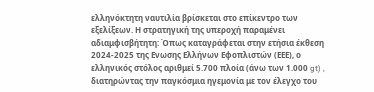ελληνόκτητη ναυτιλία βρίσκεται στο επίκεντρο των εξελίξεων. Η στρατηγική της υπεροχή παραμένει αδιαμφισβήτητη: Όπως καταγράφεται στην ετήσια έκθεση 2024-2025 της Ενωσης Ελλήνων Εφοπλιστών (ΕΕΕ), ο ελληνικός στόλος αριθμεί 5.700 πλοία (άνω των 1.000 gt) , διατηρώντας την παγκόσμια ηγεμονία με τον έλεγχο του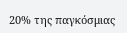20% της παγκόσμιας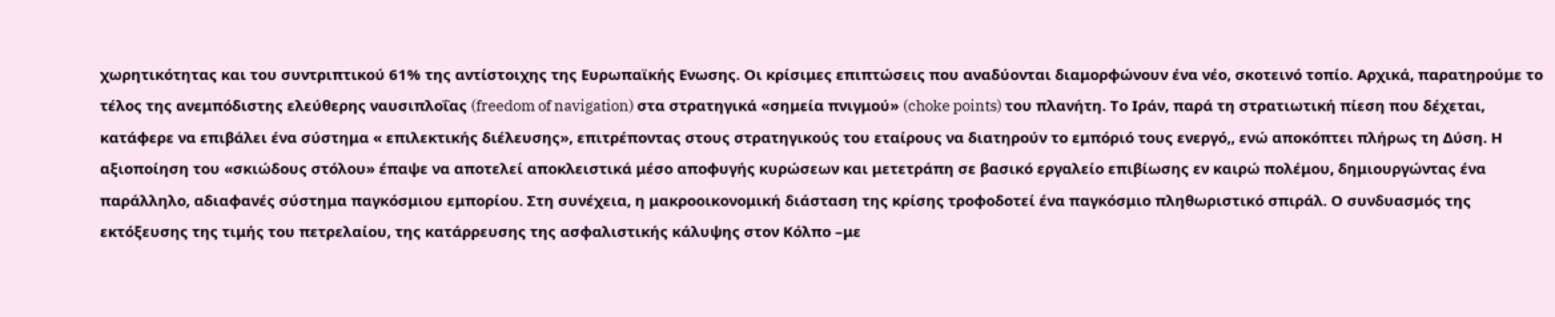χωρητικότητας και του συντριπτικού 61% της αντίστοιχης της Ευρωπαϊκής Ενωσης. Οι κρίσιμες επιπτώσεις που αναδύονται διαμορφώνουν ένα νέο, σκοτεινό τοπίο. Αρχικά, παρατηρούμε το τέλος της ανεμπόδιστης ελεύθερης ναυσιπλοΐας (freedom of navigation) στα στρατηγικά «σημεία πνιγμού» (choke points) του πλανήτη. Το Ιράν, παρά τη στρατιωτική πίεση που δέχεται, κατάφερε να επιβάλει ένα σύστημα « επιλεκτικής διέλευσης», επιτρέποντας στους στρατηγικούς του εταίρους να διατηρούν το εμπόριό τους ενεργό,, ενώ αποκόπτει πλήρως τη Δύση. Η αξιοποίηση του «σκιώδους στόλου» έπαψε να αποτελεί αποκλειστικά μέσο αποφυγής κυρώσεων και μετετράπη σε βασικό εργαλείο επιβίωσης εν καιρώ πολέμου, δημιουργώντας ένα παράλληλο, αδιαφανές σύστημα παγκόσμιου εμπορίου. Στη συνέχεια, η μακροοικονομική διάσταση της κρίσης τροφοδοτεί ένα παγκόσμιο πληθωριστικό σπιράλ. Ο συνδυασμός της εκτόξευσης της τιμής του πετρελαίου, της κατάρρευσης της ασφαλιστικής κάλυψης στον Κόλπο –με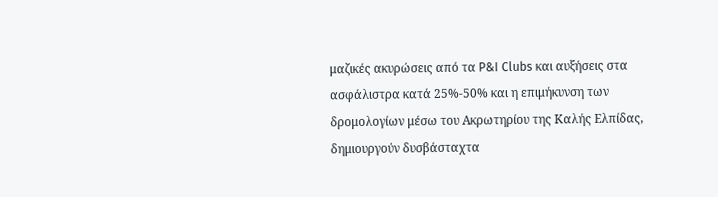μαζικές ακυρώσεις από τα P&I Clubs και αυξήσεις στα ασφάλιστρα κατά 25%-50% και η επιμήκυνση των δρομολογίων μέσω του Ακρωτηρίου της Καλής Ελπίδας, δημιουργούν δυσβάσταχτα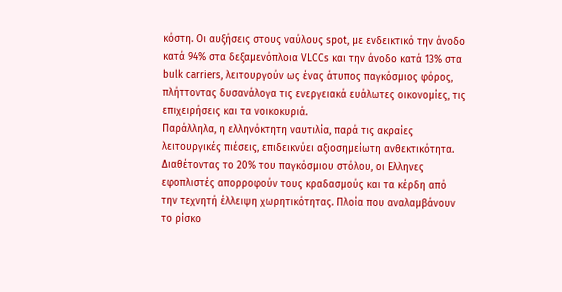κόστη. Οι αυξήσεις στους ναύλους spot, με ενδεικτικό την άνοδο κατά 94% στα δεξαμενόπλοια VLCCs και την άνοδο κατά 13% στα bulk carriers, λειτουργούν ως ένας άτυπος παγκόσμιος φόρος, πλήττοντας δυσανάλογα τις ενεργειακά ευάλωτες οικονομίες, τις επιχειρήσεις και τα νοικοκυριά.
Παράλληλα, η ελληνόκτητη ναυτιλία, παρά τις ακραίες λειτουργικές πιέσεις, επιδεικνύει αξιοσημείωτη ανθεκτικότητα. Διαθέτοντας το 20% του παγκόσμιου στόλου, οι Ελληνες εφοπλιστές απορροφούν τους κραδασμούς και τα κέρδη από την τεχνητή έλλειψη χωρητικότητας. Πλοία που αναλαμβάνουν το ρίσκο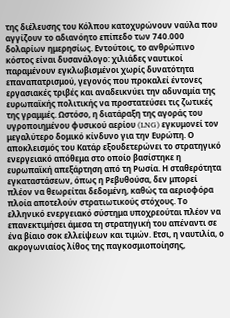της διέλευσης του Κόλπου κατοχυρώνουν ναύλα που αγγίζουν το αδιανόητο επίπεδο των 740.000 δολαρίων ημερησίως. Εντούτοις, το ανθρώπινο κόστος είναι δυσανάλογο: χιλιάδες ναυτικοί παραμένουν εγκλωβισμένοι χωρίς δυνατότητα επαναπατρισμού, γεγονός που προκαλεί έντονες εργασιακές τριβές και αναδεικνύει την αδυναμία της ευρωπαϊκής πολιτικής να προστατεύσει τις ζωτικές της γραμμές. Ωστόσο, η διατάραξη της αγοράς του υγροποιημένου φυσικού αερίου (LNG) εγκυμονεί τον μεγαλύτερο δομικό κίνδυνο για την Ευρώπη. Ο αποκλεισμός του Κατάρ εξουδετερώνει το στρατηγικό ενεργειακό απόθεμα στο οποίο βασίστηκε η ευρωπαϊκή απεξάρτηση από τη Ρωσία. Η σταθερότητα εγκαταστάσεων, όπως η Ρεβυθούσα, δεν μπορεί πλέον να θεωρείται δεδομένη, καθώς τα αεριοφόρα πλοία αποτελούν στρατιωτικούς στόχους. Το ελληνικό ενεργειακό σύστημα υποχρεούται πλέον να επανεκτιμήσει άμεσα τη στρατηγική του απέναντι σε ένα βίαιο σοκ ελλείψεων και τιμών. Ετσι, η ναυτιλία, ο ακρογωνιαίος λίθος της παγκοσμιοποίησης,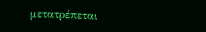μετατρέπεται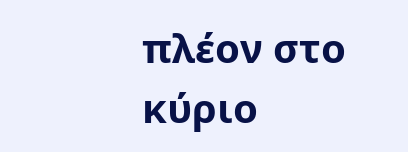πλέον στο κύριο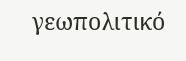γεωπολιτικό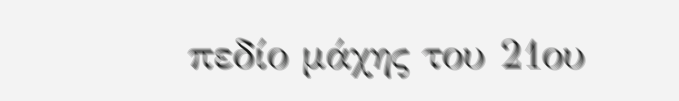πεδίο μάχης του 21ου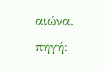αιώνα.
πηγή: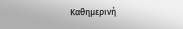Καθημερινή